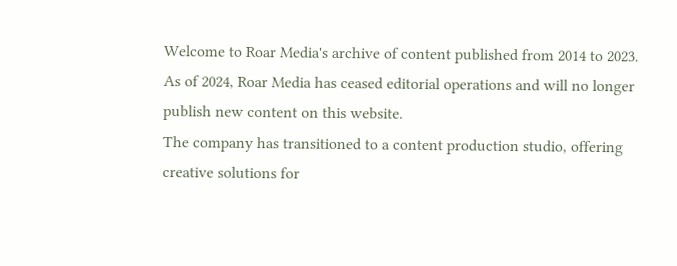Welcome to Roar Media's archive of content published from 2014 to 2023. As of 2024, Roar Media has ceased editorial operations and will no longer publish new content on this website.
The company has transitioned to a content production studio, offering creative solutions for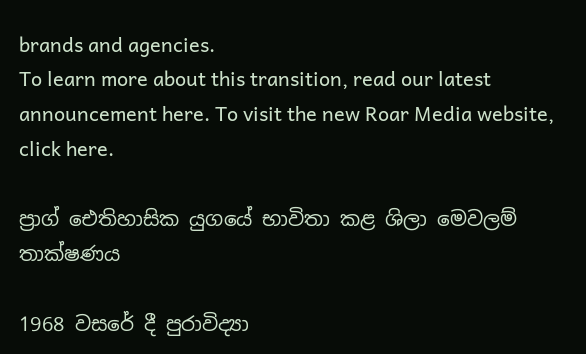brands and agencies.
To learn more about this transition, read our latest announcement here. To visit the new Roar Media website, click here.

ප්‍රාග් ඓතිහාසික යුගයේ භාවිතා කළ ශිලා මෙවලම් තාක්ෂණය

1968 වසරේ දී පුරාවිද්‍යා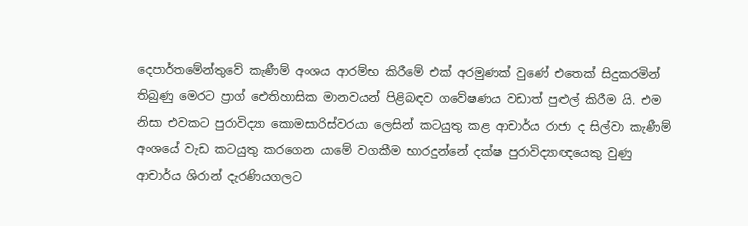දෙපාර්තමේන්තුවේ කැණීම් අංශය ආරම්භ කිරීමේ එක් අරමුණක් වුණේ එතෙක් සිදුකරමින් තිබුණු මෙරට ප්‍රාග් ඓතිහාසික මානවයන් පිළිබඳව ගවේෂණය වඩාත් පුළුල් කිරීම යි. එම නිසා එවකට පුරාවිද්‍යා කොමසාරිස්වරයා ලෙසින් කටයුතු කළ ආචාර්ය රාජා ද සිල්වා කැණීම් අංශයේ වැඩ කටයුතු කරගෙන යාමේ වගකීම භාරදුන්නේ දක්ෂ පුරාවිද්‍යාඥයෙකු වුණු ආචාර්ය ශිරාන් දැරණියගලට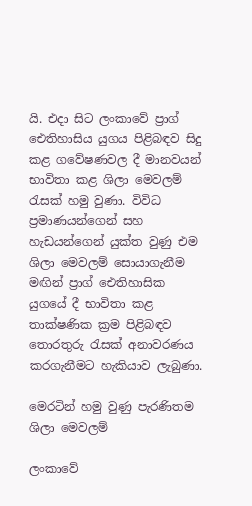යි. එදා සිට ලංකාවේ ප්‍රාග් ඓතිහාසිය යුගය පිළිබඳව සිදු කළ ගවේෂණවල දී මානවයන් භාවිතා කළ ශිලා මෙවලම් රැසක් හමු වුණා. විවිධ ප්‍රමාණයන්ගෙන් සහ හැඩයන්ගෙන් යුක්ත වුණු එම ශිලා මෙවලම් සොයාගැනීම මඟින් ප්‍රාග් ඓතිහාසික යුගයේ දී භාවිතා කළ තාක්ෂණික ක්‍රම පිළිබඳව තොරතුරු රැසක් අනාවරණය කරගැනීමට හැකියාව ලැබුණා.

මෙරටින් හමු වුණු පැරණිතම ශිලා මෙවලම්

ලංකාවේ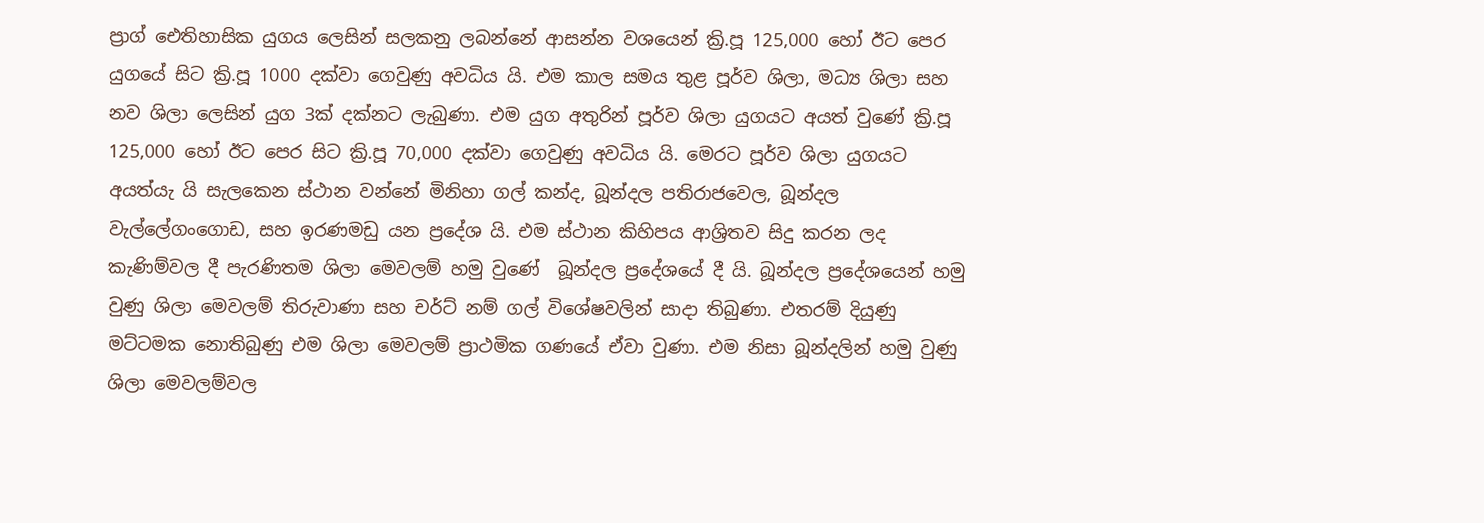ප්‍රාග් ඓතිහාසික යුගය ලෙසින් සලකනු ලබන්නේ ආසන්න වශයෙන් ක්‍රි.පූ 125,000 හෝ ඊට පෙර යුගයේ සිට ක්‍රි.පූ 1000 දක්වා ගෙවුණු අවධිය යි. එම කාල සමය තුළ පූර්ව ශිලා, මධ්‍ය ශිලා සහ නව ශිලා ලෙසින් යුග 3ක් දක්නට ලැබුණා. එම යුග අතුරින් පූර්ව ශිලා යුගයට අයත් වුණේ ක්‍රි.පූ 125,000 හෝ ඊට පෙර සිට ක්‍රි.පූ 70,000 දක්වා ගෙවුණු අවධිය යි. මෙරට පූර්ව ශිලා යුගයට අයත්යැ යි සැලකෙන ස්ථාන වන්නේ මිනිහා ගල් කන්ද, බූන්දල පතිරාජවෙල, බූන්දල වැල්ලේගංගොඩ, සහ ඉරණමඩු යන ප්‍රදේශ යි. එම ස්ථාන කිහිපය ආශ්‍රිතව සිදු කරන ලද කැණිම්වල දී පැරණිතම ශිලා මෙවලම් හමු වුණේ  බූන්දල ප්‍රදේශයේ දී යි. බූන්දල ප්‍රදේශයෙන් හමු වුණු ශිලා මෙවලම් තිරුවාණා සහ චර්ට් නම් ගල් විශේෂවලින් සාදා තිබුණා. එතරම් දියුණු මට්ටමක නොතිබුණු එම ශිලා මෙවලම් ප්‍රාථමික ගණයේ ඒවා වුණා. එම නිසා බූන්දලින් හමු වුණු ශිලා මෙවලම්වල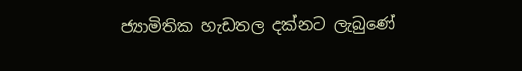ජ්‍යාමිතික හැඩතල දක්නට ලැබුණේ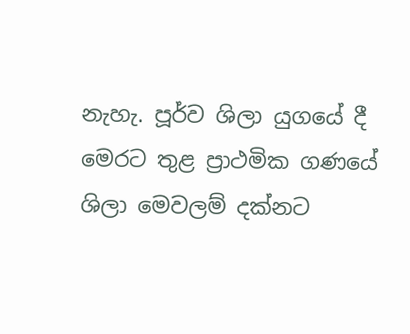නැහැ. පූර්ව ශිලා යුගයේ දී මෙරට තුළ ප්‍රාථමික ගණයේ ශිලා මෙවලම් දක්නට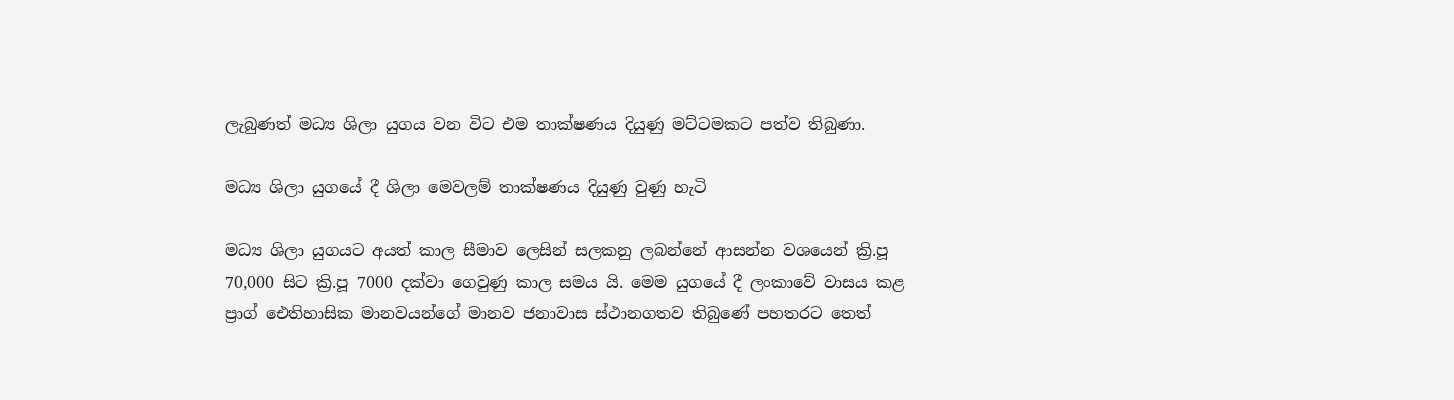ලැබුණත් මධ්‍ය ශිලා යුගය වන විට එම තාක්ෂණය දියුණු මට්ටමකට පත්ව තිබුණා.

මධ්‍ය ශිලා යුගයේ දී ශිලා මෙවලම් තාක්ෂණය දියුණු වුණු හැටි

මධ්‍ය ශිලා යුගයට අයත් කාල සීමාව ලෙසින් සලකනු ලබන්නේ ආසන්න වශයෙන් ක්‍රි.පූ 70,000 සිට ක්‍රි.පූ 7000 දක්වා ගෙවුණු කාල සමය යි. මෙම යුගයේ දී ලංකාවේ වාසය කළ ප්‍රාග් ඓතිහාසික මානවයන්ගේ මානව ජනාවාස ස්ථානගතව තිබුණේ පහතරට තෙත්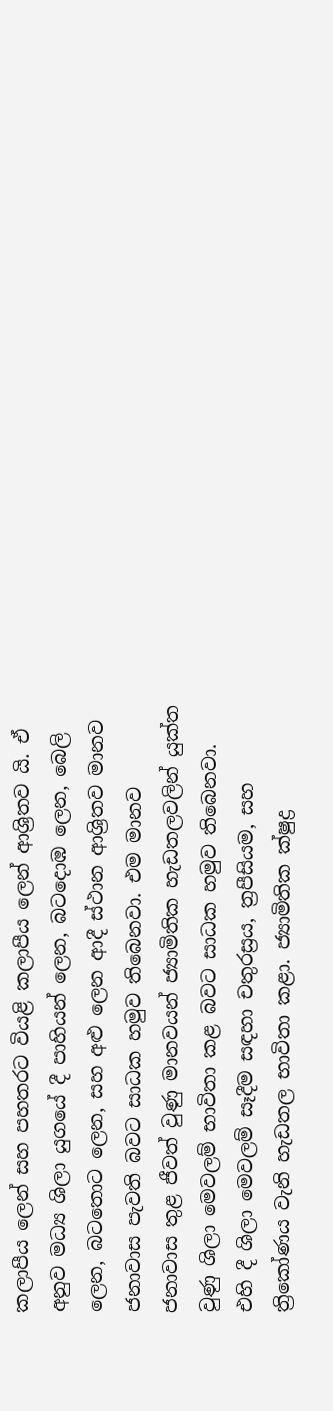කලාපීය ලෙන් සහ පහතරට වියළි කලාපීය ලෙන් ආශ්‍රිතව යි. ඒ අනුව මධ්‍ය ශිලා යුගයේ දී පාහියන් ලෙන, බටදොඹ ලෙන, බෙලි ලෙන, බටතොට ලෙන, සහ අළු ලෙන ආදී ස්ථාන ආශ්‍රිතව මානව ජනාවාස පැවති බවට සාධක හමුව තිබෙනවා. එම මානව ජනාවාස තුළ ජීවත් වුණු මානවයන් ජ්‍යාමිතික හැඩතලවලින් යුක්ත වුණු ශිලා මෙවලම් භාවිතා කළ බවට සාධක හමුව තිබෙනවා. එහි දී ශිලා මෙවලම් සෑදීම සඳහා චතුරස්‍රය, ත්‍රපීසියම, සහ ත්‍රිකෝණය වැනි හැඩතල භාවිතා කළා. ජ්‍යාමිතික ක්ෂුද්‍ර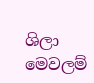ශිලා මෙවලම්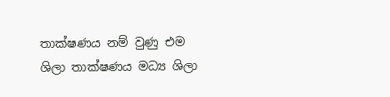තාක්ෂණය නම් වුණු එම ශිලා තාක්ෂණය මධ්‍ය ශිලා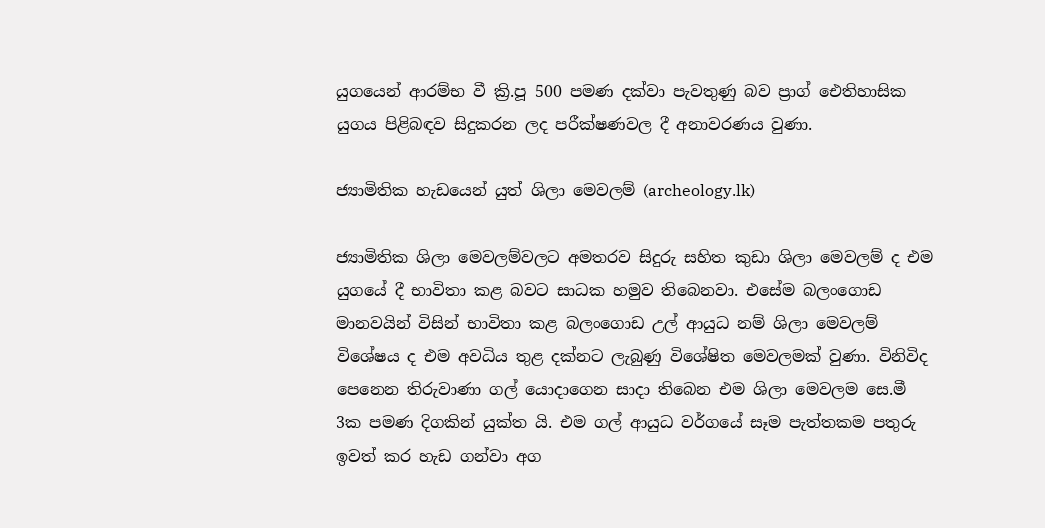යුගයෙන් ආරම්භ වී ක්‍රි.පූ 500 පමණ දක්වා පැවතුණු බව ප්‍රාග් ඓතිහාසික යුගය පිළිබඳව සිදුකරන ලද පරීක්ෂණවල දී අනාවරණය වුණා.

ජ්‍යාමිතික හැඩයෙන් යුත් ශිලා මෙවලම් (archeology.lk)

ජ්‍යාමිතික ශිලා මෙවලම්වලට අමතරව සිදුරු සහිත කුඩා ශිලා මෙවලම් ද එම යුගයේ දී භාවිතා කළ බවට සාධක හමුව තිබෙනවා. එසේම බලංගොඩ මානවයින් විසින් භාවිතා කළ බලංගොඩ උල් ආයුධ නම් ශිලා මෙවලම් විශේෂය ද එම අවධිය තුළ දක්නට ලැබුණු විශේෂිත මෙවලමක් වුණා. විනිවිද පෙනෙන තිරුවාණා ගල් යොදාගෙන සාදා තිබෙන එම ශිලා මෙවලම සෙ.මී 3ක පමණ දිගකින් යුක්ත යි. එම ගල් ආයුධ වර්ගයේ සෑම පැත්තකම පතුරු ඉවත් කර හැඩ ගන්වා අග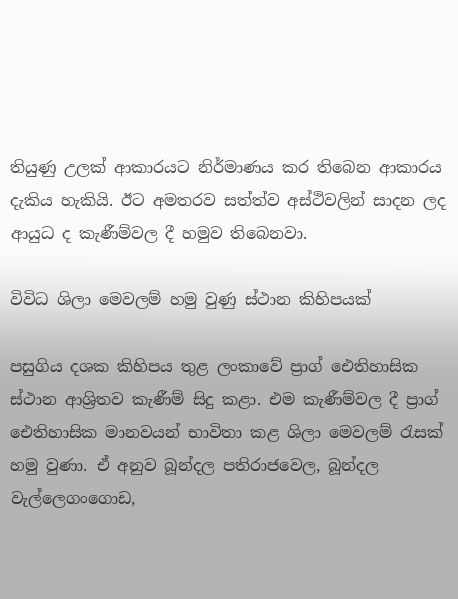තියුණු උලක් ආකාරයට නිර්මාණය කර තිබෙන ආකාරය දැකිය හැකියි. ඊට අමතරව සත්ත්ව අස්ථිවලින් සාදන ලද ආයුධ ද කැණීම්වල දී හමුව තිබෙනවා.

විවිධ ශිලා මෙවලම් හමු වුණු ස්ථාන කිහිපයක්

පසුගිය දශක කිහිපය තුළ ලංකාවේ ප්‍රාග් ඓතිහාසික ස්ථාන ආශ්‍රිතව කැණීම් සිදු කළා. එම කැණීම්වල දී ප්‍රාග් ඓතිහාසික මානවයන් භාවිතා කළ ශිලා මෙවලම් රැසක් හමු වුණා. ඒ අනුව බූන්දල පතිරාජවෙල, බූන්දල වැල්ලෙගංගොඩ,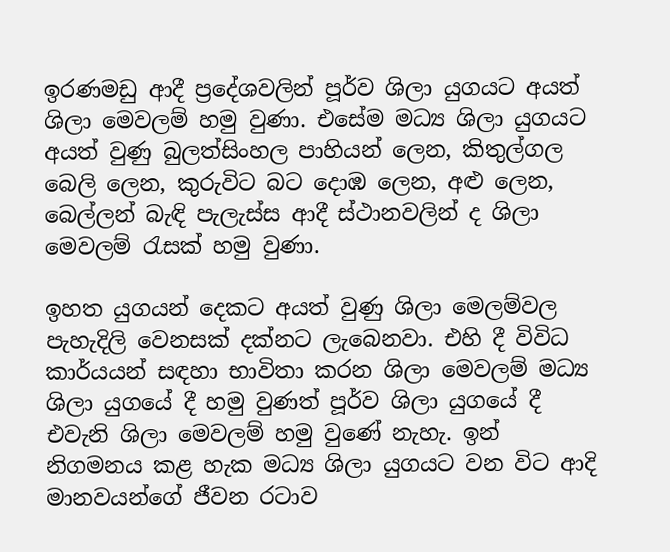ඉරණමඩු ආදී ප්‍රදේශවලින් පූර්ව ශිලා යුගයට අයත් ශිලා මෙවලම් හමු වුණා. එසේම මධ්‍ය ශිලා යුගයට අයත් වුණු බුලත්සිංහල පාහියන් ලෙන, කිතුල්ගල බෙලි ලෙන, කුරුවිට බට දොඹ ලෙන, අළු ලෙන, බෙල්ලන් බැඳි පැලැස්ස ආදී ස්ථානවලින් ද ශිලා මෙවලම් රැසක් හමු වුණා.

ඉහත යුගයන් දෙකට අයත් වුණු ශිලා මෙලම්වල පැහැදිලි වෙනසක් දක්නට ලැබෙනවා. එහි දී විවිධ කාර්යයන් සඳහා භාවිතා කරන ශිලා මෙවලම් මධ්‍ය ශිලා යුගයේ දී හමු වුණත් පූර්ව ශිලා යුගයේ දී එවැනි ශිලා මෙවලම් හමු වුණේ නැහැ. ඉන් නිගමනය කළ හැක මධ්‍ය ශිලා යුගයට වන විට ආදි මානවයන්ගේ ජීවන රටාව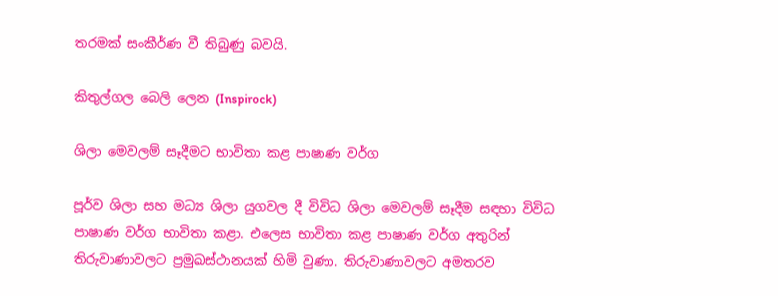තරමක් සංකීර්ණ වී තිබුණු බවයි.

කිතුල්ගල බෙලි ලෙන (Inspirock)

ශිලා මෙවලම් සෑදීමට භාවිතා කළ පාෂාණ වර්ග

පූර්ව ශිලා සහ මධ්‍ය ශිලා යුගවල දී විවිධ ශිලා මෙවලම් සෑදීම සඳහා විවිධ පාෂාණ වර්ග භාවිතා කළා. එලෙස භාවිතා කළ පාෂාණ වර්ග අතුරින් තිරුවාණාවලට ප්‍රමුඛස්ථානයක් හිමි වුණා. තිරුවාණාවලට අමතරව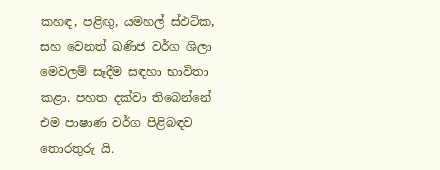කහඳ, පළිඟු, යමහල් ස්ඵටික, සහ වෙනත් ඛණිජ වර්ග ශිලා මෙවලම් සෑදීම සඳහා භාවිතා කළා. පහත දක්වා තිබෙන්නේ එම පාෂාණ වර්ග පිළිබඳව තොරතුරු යි.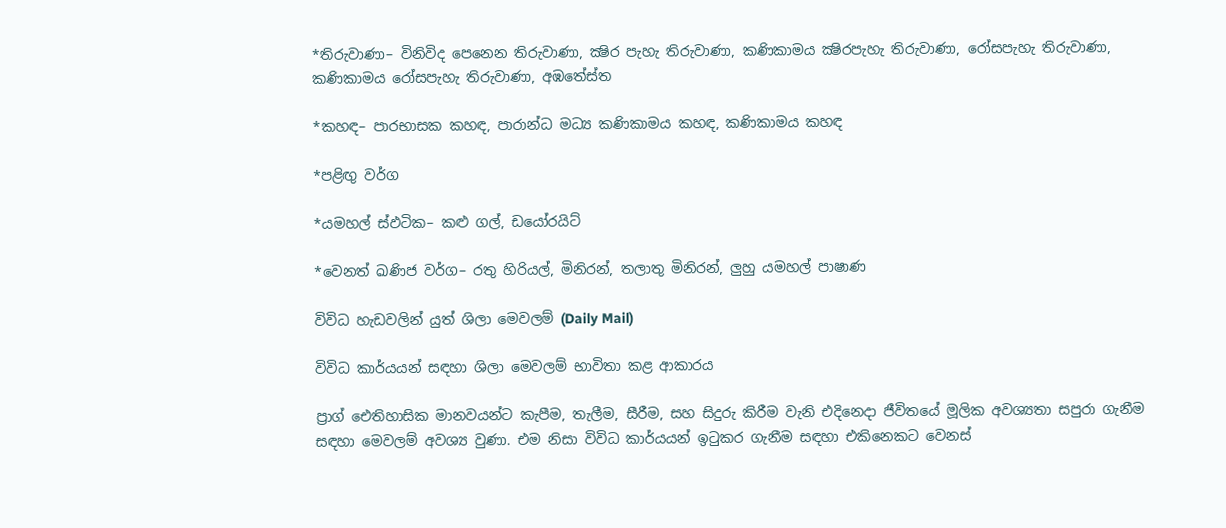*තිරුවාණා– විනිවිද පෙනෙන තිරුවාණා, ක්‍ෂිර පැහැ තිරුවාණා, කණිකාමය ක්‍ෂිරපැහැ තිරුවාණා, රෝසපැහැ තිරුවාණා, කණිකාමය රෝසපැහැ තිරුවාණා, අඹතේස්ත

*කහඳ– පාරභාසක කහඳ, පාරාන්ධ මධ්‍ය කණිකාමය කහඳ, කණිකාමය කහඳ

*පළිඟු වර්ග

*යමහල් ස්ඵටික– කළු ගල්, ඩයෝරයිට්

*වෙනත් ඛණිජ වර්ග– රතු හිරියල්, මිනිරන්, තලාතු මිනිරන්, ලුහු යමහල් පාෂාණ

විවිධ හැඩවලින් යුත් ශිලා මෙවලම් (Daily Mail)

විවිධ කාර්යයන් සඳහා ශිලා මෙවලම් භාවිතා කළ ආකාරය

ප්‍රාග් ඓතිහාසික මානවයන්ට කැපීම, තැලීම, සීරීම, සහ සිදුරු කිරීම වැනි එදිනෙදා ජීවිතයේ මූලික අවශ්‍යතා සපුරා ගැනීම සඳහා මෙවලම් අවශ්‍ය වුණා. එම නිසා විවිධ කාර්යයන් ඉටුකර ගැනීම සඳහා එකිනෙකට වෙනස්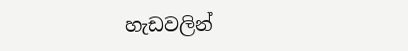හැඩවලින්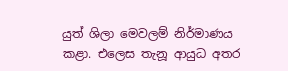යුත් ශිලා මෙවලම් නිර්මාණය කළා. එලෙස තැනූ ආයුධ අතර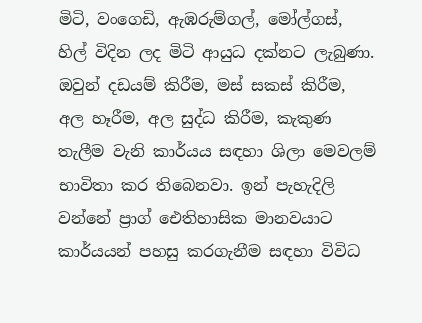මිටි, වංගෙඩි, ඇඹරුම්ගල්, මෝල්ගස්, හිල් විදින ලද මිටි ආයුධ දක්නට ලැබුණා. ඔවුන් දඩයම් කිරීම, මස් සකස් කිරීම, අල හෑරීම, අල සුද්ධ කිරීම, කැකුණ තැලීම වැනි කාර්යය සඳහා ශිලා මෙවලම් භාවිතා කර තිබෙනවා. ඉන් පැහැදිලි වන්නේ ප්‍රාග් ඓතිහාසික මානවයාට කාර්යයන් පහසු කරගැනීම සඳහා විවිධ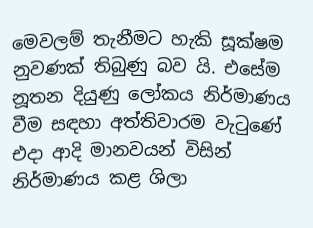මෙවලම් තැනීමට හැකි සූක්ෂම නුවණක් තිබුණු බව යි. එසේම නූතන දියුණු ලෝකය නිර්මාණය වීම සඳහා අත්තිවාරම වැටුණේ එදා ආදි මානවයන් විසින් නිර්මාණය කළ ශිලා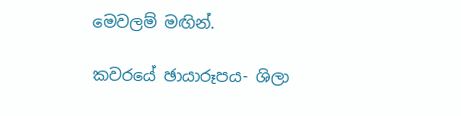මෙවලම් මඟින්.

කවරයේ ඡායාරූපය- ශිලා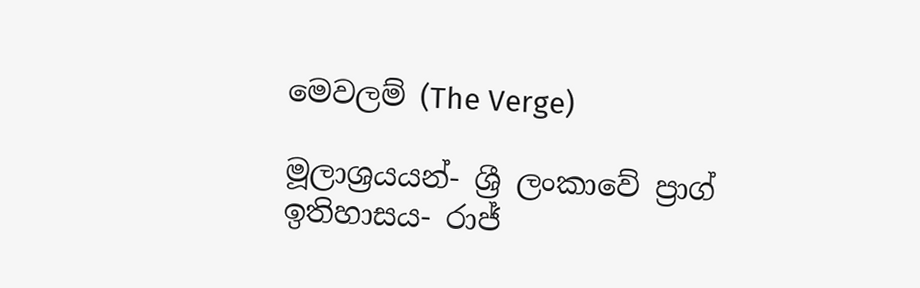මෙවලම් (The Verge)

මූලාශ්‍රයයන්- ශ්‍රී ලංකාවේ ප්‍රාග් ඉතිහාසය- රාජ්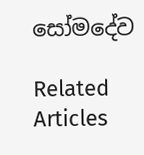සෝමදේව

Related Articles